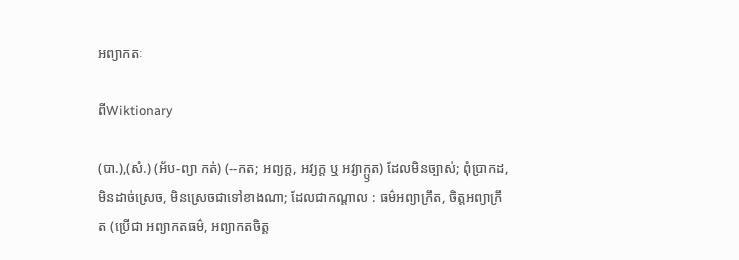អព្យាកតៈ

ពីWiktionary

(បា.),(សំ.) (អ័ប-ព្យា កត់) (--កត; អព្យក្ត, អវ្យក្ត ឬ អវ្យាក្ឫត) ដែលមិនច្បាស់; ពុំប្រាកដ, មិនដាច់ស្រេច, មិនស្រេចជាទៅខាងណា; ដែលជាកណ្តាល : ធម៌អព្យាក្រឹត, ចិត្តអព្យាក្រឹត (ប្រើជា អព្យាកតធម៌, អព្យាកតចិត្ត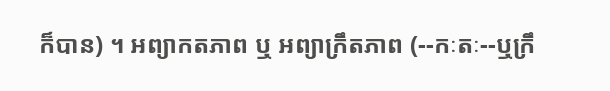ក៏បាន) ។ អព្យាកតភាព ឬ អព្យាក្រឹតភាព (--កៈតៈ--ឬក្រឹ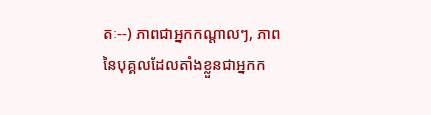តៈ--) ភាពជាអ្នកកណ្តាលៗ, ភាពនៃបុគ្គលដែលតាំងខ្លួនជាអ្នកក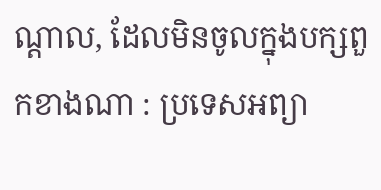ណ្តាល, ដែលមិនចូលក្នុងបក្សពួកខាងណា : ប្រទេសអព្យា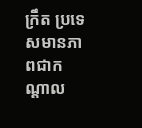ក្រឹត ប្រទេសមានភាពជាកណ្តាល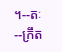។--តៈ --ក្រឹត